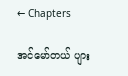← Chapters

အင်မော်တယ် ပျား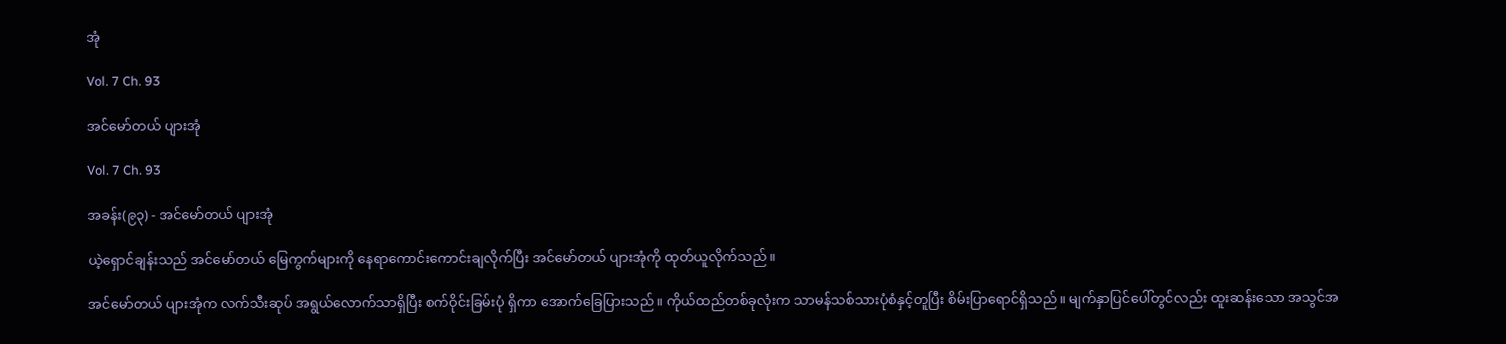အုံ

Vol. 7 Ch. 93

အင်မော်တယ် ပျားအုံ

Vol. 7 Ch. 93

အခန်း(၉၃) - အင်မော်တယ် ပျားအုံ

ယဲ့ရှောင်ချန်းသည် အင်မော်တယ် မြေကွက်များကို နေရာကောင်းကောင်းချလိုက်ပြီး အင်မော်တယ် ပျားအုံကို ထုတ်ယူလိုက်သည်။

အင်မော်တယ် ပျားအုံက လက်သီးဆုပ် အရွယ်လောက်သာရှိပြီး စက်ဝိုင်းခြမ်းပုံ ရှိကာ အောက်ခြေပြားသည်။ ကိုယ်ထည်တစ်ခုလုံးက သာမန်သစ်သားပုံစံနှင့်တူပြီး စိမ်းပြာရောင်ရှိသည်။ မျက်နှာပြင်ပေါ်တွင်လည်း ထူးဆန်းသော အသွင်အ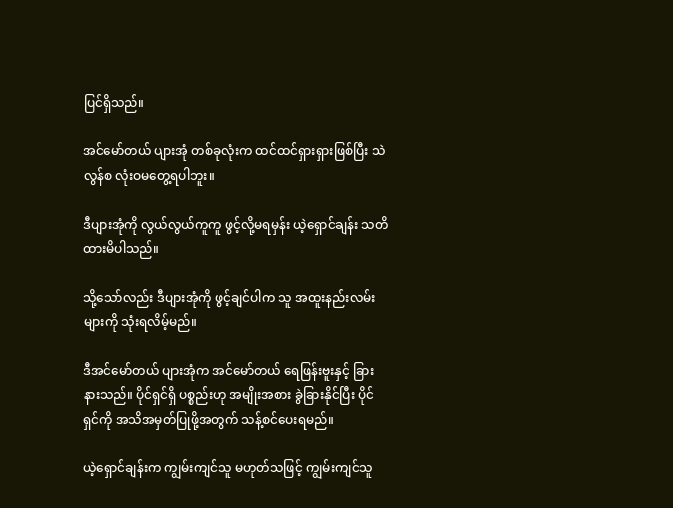ပြင်ရှိသည်။

အင်မော်တယ် ပျားအုံ တစ်ခုလုံးက ထင်ထင်ရှားရှားဖြစ်ပြီး သဲလွန်စ လုံးဝမတွေ့ရပါဘူး။

ဒီပျားအုံကို လွယ်လွယ်ကူကူ ဖွင့်လို့မရမှန်း ယဲ့ရှောင်ချန်း သတိထားမိပါသည်။

သို့သော်လည်း ဒီပျားအုံကို ဖွင့်ချင်ပါက သူ အထူးနည်းလမ်းများကို သုံးရလိမ့်မည်။

ဒီအင်မော်တယ် ပျားအုံက အင်မော်တယ် ရေဖြန်းဗူးနှင့် ခြားနားသည်။ ပိုင်ရှင်ရှိ ပစ္စည်းဟု အမျိုးအစား ခွဲခြားနိုင်ပြီး ပိုင်ရှင်ကို အသိအမှတ်ပြုဖို့အတွက် သန့်စင်ပေးရမည်။

ယဲ့ရှောင်ချန်းက ကျွမ်းကျင်သူ မဟုတ်သဖြင့် ကျွမ်းကျင်သူ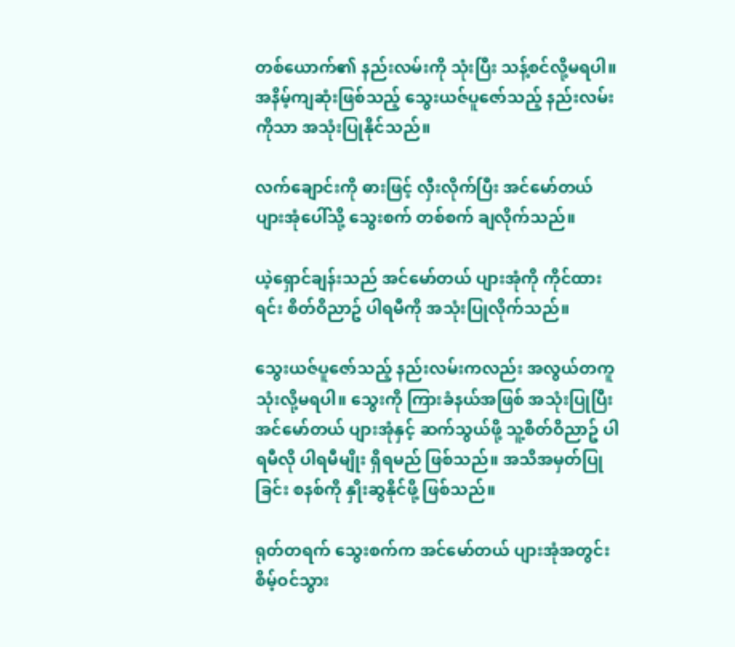တစ်ယောက်၏ နည်းလမ်းကို သုံးပြီး သန့်စင်လို့မရပါ။ အနိမ့်ကျဆုံးဖြစ်သည့် သွေးယဇ်ပူဇော်သည့် နည်းလမ်းကိုသာ အသုံးပြုနိုင်သည်။

လက်ချောင်းကို ဓားဖြင့် လှီးလိုက်ပြီး အင်မော်တယ် ပျားအုံပေါ်သို့ သွေးစက် တစ်စက် ချလိုက်သည်။

ယဲ့ရှောင်ချန်းသည် အင်မော်တယ် ပျားအုံကို ကိုင်ထားရင်း စိတ်ဝိညာဥ် ပါရမီကို အသုံးပြုလိုက်သည်။

သွေးယဇ်ပူဇော်သည့် နည်းလမ်းကလည်း အလွယ်တကူ သုံးလို့မရပါ။ သွေးကို ကြားခံနယ်အဖြစ် အသုံးပြုပြီး အင်မော်တယ် ပျားအုံနှင့် ဆက်သွယ်ဖို့ သူ့စိတ်ဝိညာဥ် ပါရမီလို ပါရမီမျိုး ရှိရမည် ဖြစ်သည်။ အသိအမှတ်ပြုခြင်း စနစ်ကို နှိုးဆွနိုင်ဖို့ ဖြစ်သည်။

ရုတ်တရက် သွေးစက်က အင်မော်တယ် ပျားအုံအတွင်း စိမ့်ဝင်သွား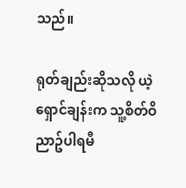သည်။

ရုတ်ချည်းဆိုသလို ယဲ့ရှောင်ချန်းက သူ့စိတ်ဝိညာဥ်ပါရမီ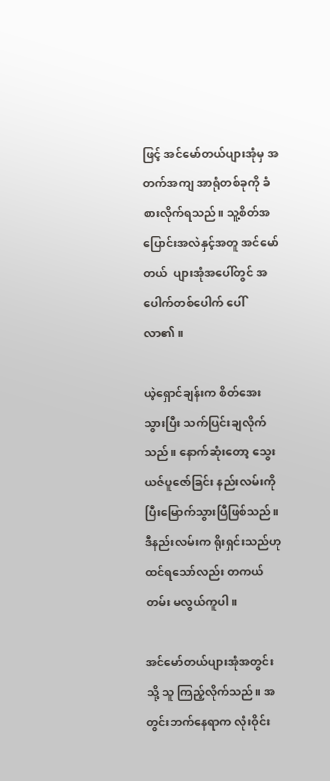ဖြင့် အင်မော်တယ်ပျားအုံမှ အတက်အကျ အာရုံတစ်ခုကို ခံစားလိုက်ရသည်။ သူ့စိတ်အပြောင်းအလဲနှင့်အတူ အင်မော်တယ်  ပျားအုံအပေါ်တွင် အပေါက်တစ်ပေါက် ပေါ်လာ၏။

ယဲ့ရှောင်ချန်းက စိတ်အေးသွားပြီး သက်ပြင်းချလိုက်သည်။ နောက်ဆုံးတော့ သွေးယဇ်ပူဇော်ခြင်း နည်းလမ်းကို ပြီးမြောက်သွားပြီဖြစ်သည်။ ဒီနည်းလမ်းက ရိုးရှင်းသည်ဟု ထင်ရသော်လည်း တကယ်တမ်း မလွယ်ကူပါ။

အင်မော်တယ်ပျားအုံအတွင်းသို့ သူ ကြည့်လိုက်သည်။ အတွင်းဘက်နေရာက လုံးဝိုင်း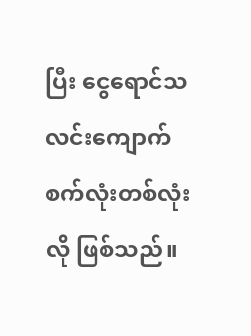ပြီး ငွေရောင်သလင်းကျောက် စက်လုံးတစ်လုံးလို ဖြစ်သည်။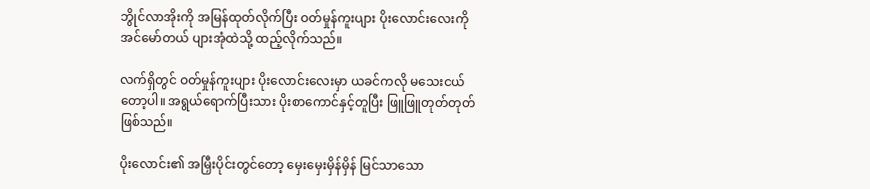ဘွိုင်လာအိုးကို အမြန်ထုတ်လိုက်ပြီး ဝတ်မှုန်ကူးပျား ပိုးလောင်းလေးကို အင်မော်တယ် ပျားအုံထဲသို့ ထည့်လိုက်သည်။

လက်ရှိတွင် ဝတ်မှုန်ကူးပျား ပိုးလောင်းလေးမှာ ယခင်ကလို မသေးငယ်တော့ပါ။ အရွယ်ရောက်ပြီးသား ပိုးစာကောင်နှင့်တူပြီး ဖြူဖြူတုတ်တုတ်ဖြစ်သည်။

ပိုးလောင်း၏ အမြှီးပိုင်းတွင်တော့ မှေးမှေးမှိန်မှိန် မြင်သာသော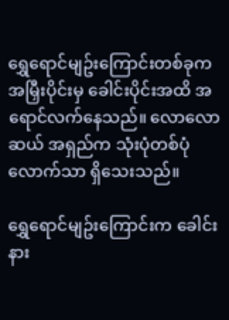ရွှေရောင်မျဥ်းကြောင်းတစ်ခုက အမြှီးပိုင်းမှ ခေါင်းပိုင်းအထိ အရောင်လက်နေသည်။ လောလောဆယ် အရှည်က သုံးပုံတစ်ပုံလောက်သာ ရှိသေးသည်။

ရွှေရောင်မျဥ်းကြောင်းက ခေါင်းနား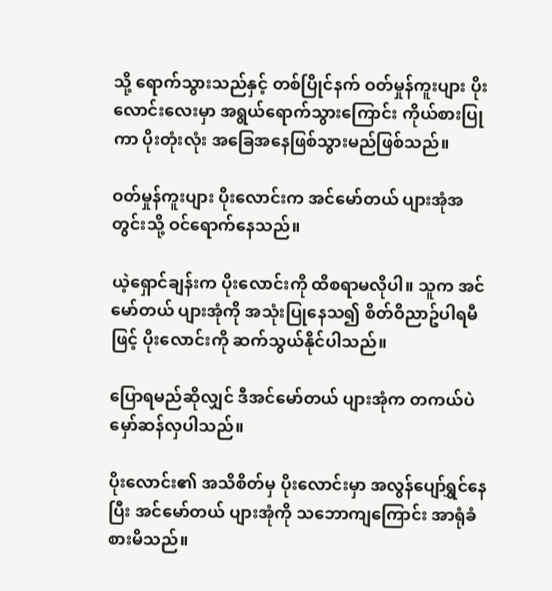သို့ ရောက်သွားသည်နှင့် တစ်ပြိုင်နက် ဝတ်မှုန်ကူးပျား ပိုးလောင်းလေးမှာ အရွယ်ရောက်သွားကြောင်း ကိုယ်စားပြုကာ ပိုးတုံးလုံး အခြေအနေဖြစ်သွားမည်ဖြစ်သည်။

ဝတ်မှုန်ကူးပျား ပိုးလောင်းက အင်မော်တယ် ပျားအုံအတွင်းသို့ ဝင်ရောက်နေသည်။

ယဲ့ရှောင်ချန်းက ပိုးလောင်းကို ထိစရာမလိုပါ။ သူက အင်မော်တယ် ပျားအုံကို အသုံးပြုနေသ၍ စိတ်ဝိညာဥ်ပါရမီဖြင့် ပိုးလောင်းကို ဆက်သွယ်နိုင်ပါသည်။

ပြောရမည်ဆိုလျှင် ဒီအင်မော်တယ် ပျားအုံက တကယ်ပဲ မှော်ဆန်လှပါသည်။

ပိုးလောင်း၏ အသိစိတ်မှ ပိုးလောင်းမှာ အလွန်ပျော်ရွှင်နေပြီး အင်မော်တယ် ပျားအုံကို သဘောကျကြောင်း အာရုံခံစားမိသည်။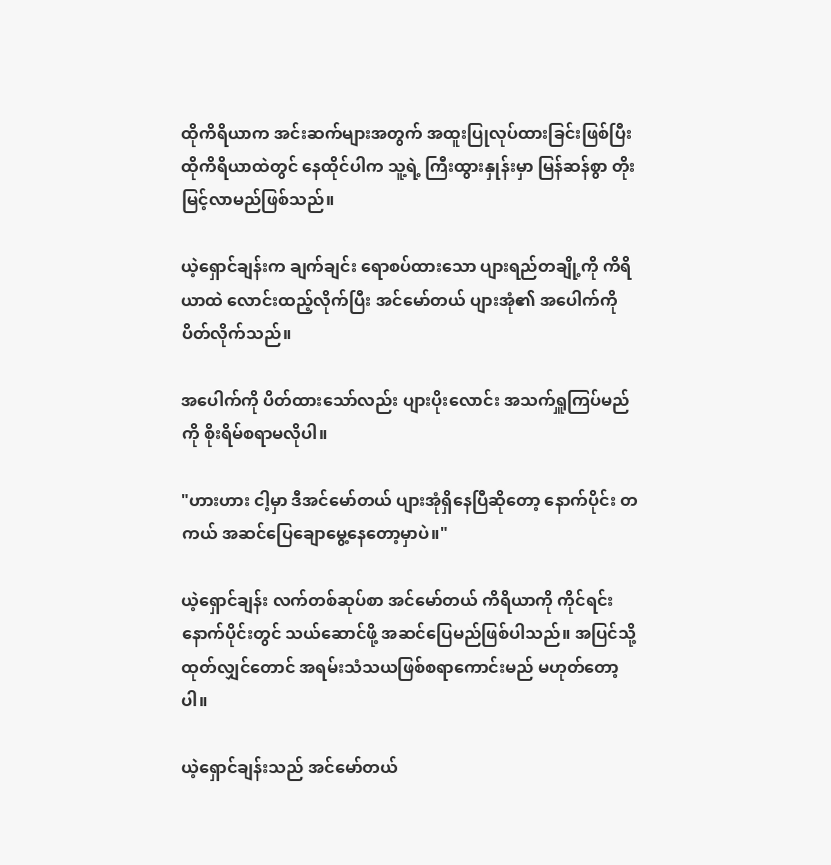ထိုကိရိယာက အင်းဆက်များအတွက် အထူးပြုလုပ်ထားခြင်းဖြစ်ပြီး ထိုကိရိယာထဲတွင် နေထိုင်ပါက သူ့ရဲ့ ကြီးထွားနှုန်းမှာ မြန်ဆန်စွာ တိုးမြင့်လာမည်ဖြစ်သည်။

ယဲ့ရှောင်ချန်းက ချက်ချင်း ရောစပ်ထားသော ပျားရည်တချို့ကို ကိရိယာထဲ လောင်းထည့်လိုက်ပြီး အင်မော်တယ် ပျားအုံ၏ အပေါက်ကို ပိတ်လိုက်သည်။

အပေါက်ကို ပိတ်ထားသော်လည်း ပျားပိုးလောင်း အသက်ရှူကြပ်မည်ကို စိုးရိမ်စရာမလိုပါ။

"ဟားဟား ငါ့မှာ ဒီအင်မော်တယ် ပျားအုံရှိနေပြီဆိုတော့ နောက်ပိုင်း တကယ် အဆင်ပြေချောမွေ့နေတော့မှာပဲ။"

ယဲ့ရှောင်ချန်း လက်တစ်ဆုပ်စာ အင်မော်တယ် ကိရိယာကို ကိုင်ရင်း နောက်ပိုင်းတွင် သယ်ဆောင်ဖို့ အဆင်ပြေမည်ဖြစ်ပါသည်။ အပြင်သို့ထုတ်လျှင်တောင် အရမ်းသံသယဖြစ်စရာကောင်းမည် မဟုတ်တော့ပါ။

ယဲ့ရှောင်ချန်းသည် အင်မော်တယ်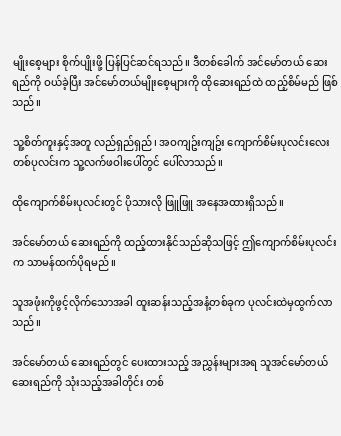မျိုးစေ့များ စိုက်ပျိုးဖို့ ပြန်ပြင်ဆင်ရသည်။ ဒီတစ်ခေါက် အင်မော်တယ် ဆေးရည်ကို ဝယ်ခဲ့ပြီး အင်မော်တယ်မျိုးစေ့များကို ထိုဆေးရည်ထဲ ထည့်စိမ်မည် ဖြစ်သည်။

သူ့စိတ်ကူးနှင့်အတူ လည်ရှည်ရှည်၊ အဝကျဥ်းကျဥ်း ကျောက်စိမ်းပုလင်းလေး တစ်ပုလင်းက သူ့လက်ဖဝါးပေါ်တွင် ပေါ်လာသည်။

ထိုကျောက်စိမ်းပုလင်းတွင် ပိုသားလို ဖြူဖြူ အနေအထားရှိသည်။

အင်မော်တယ် ဆေးရည်ကို ထည့်ထားနိုင်သည်ဆိုသဖြင့် ဤကျောက်စိမ်းပုလင်းက သာမန်ထက်ပိုရမည်။

သူအဖုံးကိုဖွင့်လိုက်သောအခါ ထူးဆန်းသည့်အနံ့တစ်ခုက ပုလင်းထဲမှထွက်လာသည်။

အင်မော်တယ် ဆေးရည်တွင် ပေးထားသည့် အညွှန်းများအရ သူအင်မော်တယ် ဆေးရည်ကို သုံးသည့်အခါတိုင်း တစ်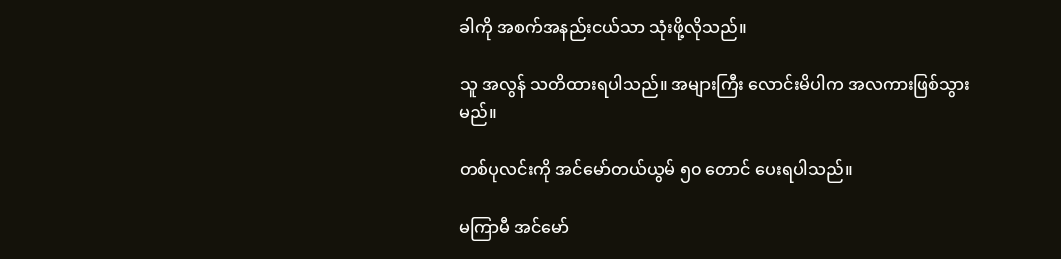ခါကို အစက်အနည်းငယ်သာ သုံးဖို့လိုသည်။

သူ အလွန် သတိထားရပါသည်။ အများကြီး လောင်းမိပါက အလကားဖြစ်သွားမည်။

တစ်ပုလင်းကို အင်မော်တယ်ယွမ် ၅၀ တောင် ပေးရပါသည်။

မကြာမီ အင်မော်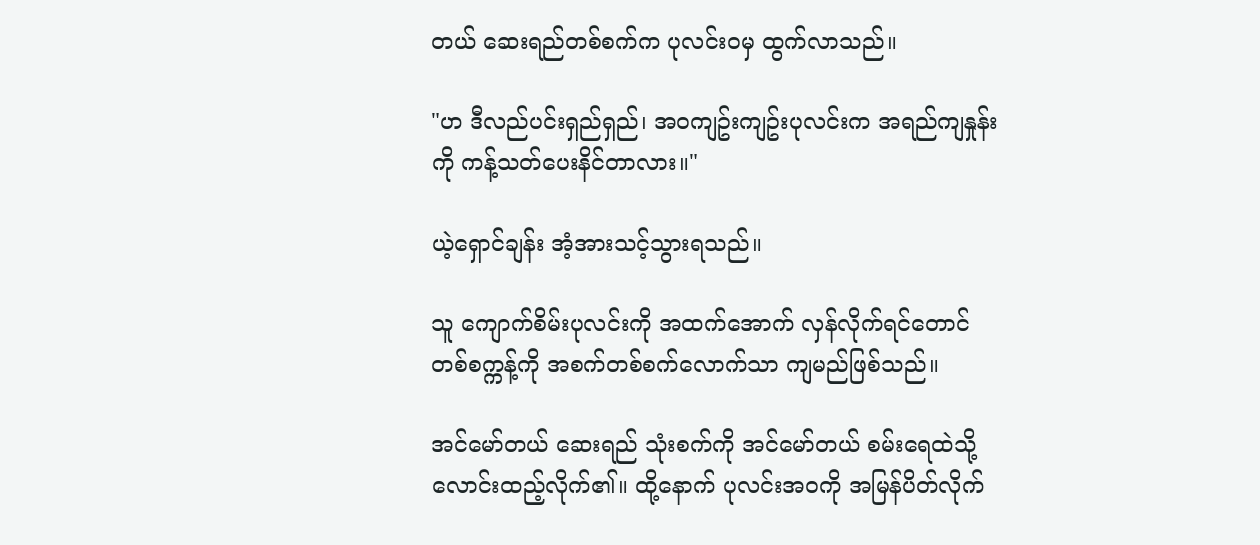တယ် ဆေးရည်တစ်စက်က ပုလင်းဝမှ ထွက်လာသည်။

"ဟ ဒီလည်ပင်းရှည်ရှည်၊ အဝကျဥ်းကျဥ်းပုလင်းက အရည်ကျနှုန်းကို ကန့်သတ်ပေးနိင်တာလား။"

ယဲ့ရှောင်ချန်း အံ့အားသင့်သွားရသည်။

သူ ကျောက်စိမ်းပုလင်းကို အထက်အောက် လှန်လိုက်ရင်တောင် တစ်စက္ကန့်ကို အစက်တစ်စက်လောက်သာ ကျမည်ဖြစ်သည်။

အင်မော်တယ် ဆေးရည် သုံးစက်ကို အင်မော်တယ် စမ်းရေထဲသို့ လောင်းထည့်လိုက်၏။ ထို့နောက် ပုလင်းအဝကို အမြန်ပိတ်လိုက်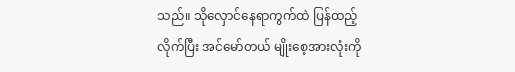သည်။ သိုလှောင်နေရာကွက်ထဲ ပြန်ထည့်လိုက်ပြီး အင်မော်တယ် မျိုးစေ့အားလုံးကို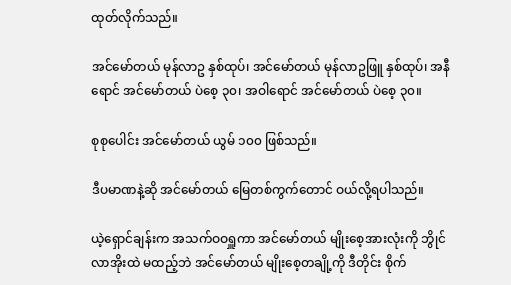ထုတ်လိုက်သည်။

အင်မော်တယ် မုန်လာဥ နှစ်ထုပ်၊ အင်မော်တယ် မုန်လာဥဖြူ နှစ်ထုပ်၊ အနီရောင် အင်မော်တယ် ပဲစေ့ ၃၀၊ အဝါရောင် အင်မော်တယ် ပဲစေ့ ၃၀။

စုစုပေါင်း အင်မော်တယ် ယွမ် ၁၀၀ ဖြစ်သည်။

ဒီပမာဏနဲ့ဆို အင်မော်တယ် မြေတစ်ကွက်တောင် ဝယ်လို့ရပါသည်။

ယဲ့ရှောင်ချန်းက အသက်ဝဝရှူကာ အင်မော်တယ် မျိုးစေ့အားလုံးကို ဘွိုင်လာအိုးထဲ မထည့်ဘဲ အင်မော်တယ် မျိုးစေ့တချို့ကို ဒီတိုင်း စိုက်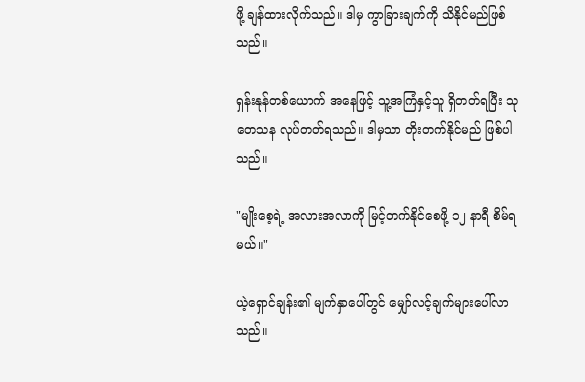ဖို့ ချန်ထားလိုက်သည်။ ဒါမှ ကွာခြားချက်ကို သိနိုင်မည်ဖြစ်သည်။

ရှန်းနုန်တစ်ယောက် အနေဖြင့် သူ့အကြံနှင့်သူ ရှိတတ်ရပြီး သုတေသန လုပ်တတ်ရသည်။ ဒါမှသာ တိုးတက်နိုင်မည် ဖြစ်ပါသည်။

"မျိုးစေ့ရဲ့ အလားအလာကို မြင့်တက်နိုင်စေဖို့ ၁၂ နာရီ စိမ်ရမယ်။"

ယဲ့ရှောင်ချန်း၏ မျက်နှာပေါ်တွင် မျှော်လင့်ချက်များပေါ်လာသည်။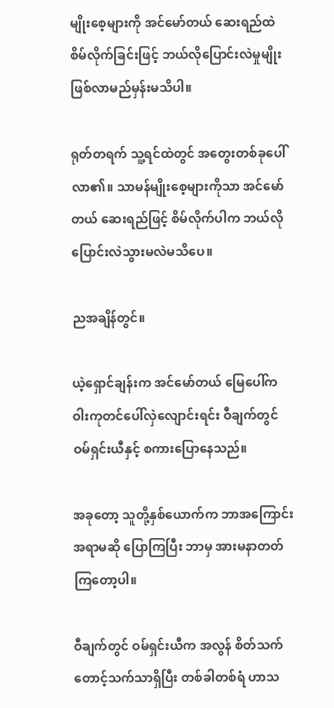မျိုးစေ့များကို အင်မော်တယ် ဆေးရည်ထဲ စိမ်လိုက်ခြင်းဖြင့် ဘယ်လိုပြောင်းလဲမှုမျိုး ဖြစ်လာမည်မှန်းမသိပါ။

ရုတ်တရက် သူ့ရင်ထဲတွင် အတွေးတစ်ခုပေါ်လာ၏။ သာမန်မျိုးစေ့များကိုသာ အင်မော်တယ် ဆေးရည်ဖြင့် စိမ်လိုက်ပါက ဘယ်လို ပြောင်းလဲသွားမလဲမသိပေ။

ညအချိန်တွင်။

ယဲ့ရှောင်ချန်းက အင်မော်တယ် မြေပေါ်က ဝါးကုတင်ပေါ်လှဲလျောင်းရင်း ဝီချက်တွင် ဝမ်ရှင်းယီနှင့် စကားပြောနေသည်။

အခုတော့ သူတို့နှစ်ယောက်က ဘာအကြောင်းအရာမဆို ပြောကြပြီး ဘာမှ အားမနာတတ်ကြတော့ပါ။

ဝီချက်တွင် ဝမ်ရှင်းယီက အလွန် စိတ်သက်တောင့်သက်သာရှိပြီး တစ်ခါတစ်ရံ ဟာသ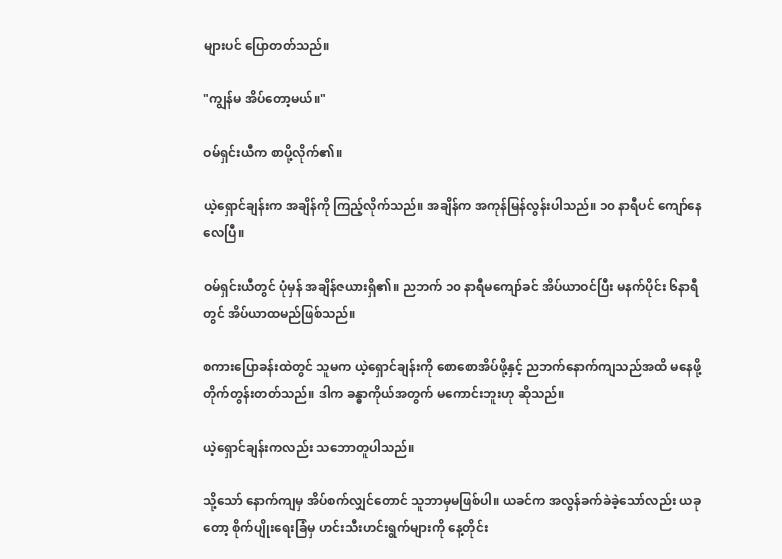များပင် ပြောတတ်သည်။

"ကျွန်မ အိပ်တော့မယ်။"

ဝမ်ရှင်းယီက စာပို့လိုက်၏။

ယဲ့ရှောင်ချန်းက အချိန်ကို ကြည့်လိုက်သည်။ အချိန်က အကုန်မြန်လွန်းပါသည်။ ၁၀ နာရီပင် ကျော်နေလေပြီ။

ဝမ်ရှင်းယီတွင် ပုံမှန် အချိန်ဇယားရှိ၏။ ညဘက် ၁၀ နာရီမကျော်ခင် အိပ်ယာဝင်ပြီး မနက်ပိုင်း ၆နာရီတွင် အိပ်ယာထမည်ဖြစ်သည်။

စကားပြောခန်းထဲတွင် သူမက ယဲ့ရှောင်ချန်းကို စောစောအိပ်ဖို့နှင့် ညဘက်နောက်ကျသည်အထိ မနေဖို့ တိုက်တွန်းတတ်သည်။ ဒါက ခန္ဓာကိုယ်အတွက် မကောင်းဘူးဟု ဆိုသည်။

ယဲ့ရှောင်ချန်းကလည်း သဘောတူပါသည်။

သို့သော် နောက်ကျမှ အိပ်စက်လျှင်တောင် သူဘာမှမဖြစ်ပါ။ ယခင်က အလွန်ခက်ခဲခဲ့သော်လည်း ယခုတော့ စိုက်ပျိုးရေးခြံမှ ဟင်းသီးဟင်းရွက်များကို နေ့တိုင်း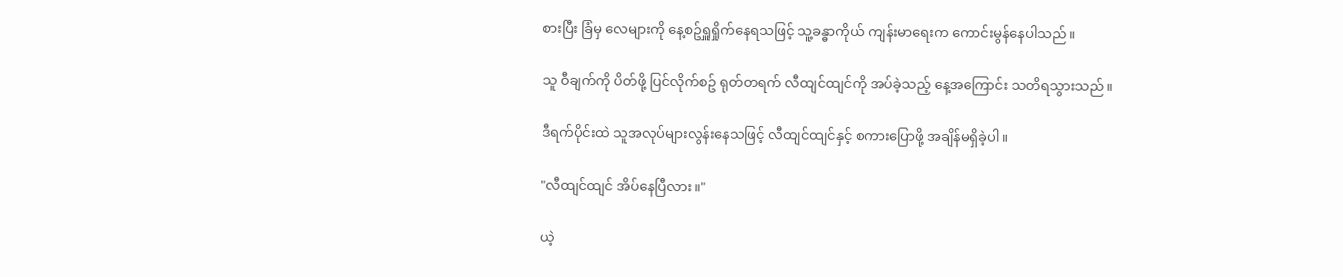စားပြီး ခြံမှ လေများကို နေ့စဥ်ရှူရှိုက်နေရသဖြင့် သူ့ခန္ဓာကိုယ် ကျန်းမာရေးက ကောင်းမွန်နေပါသည်။

သူ ဝီချက်ကို ပိတ်ဖို့ ပြင်လိုက်စဥ် ရုတ်တရက် လီထျင်ထျင်ကို အပ်ခဲ့သည့် နေ့အကြောင်း သတိရသွားသည်။

ဒီရက်ပိုင်းထဲ သူအလုပ်များလွန်းနေသဖြင့် လီထျင်ထျင်နှင့် စကားပြောဖို့ အချိန်မရှိခဲ့ပါ။

"လီထျင်ထျင် အိပ်နေပြီလား။"

ယဲ့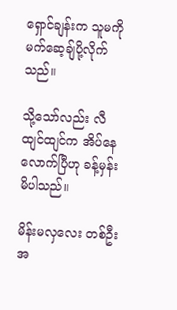ရှောင်ချန်းက သူမကို မက်ဆေ့ချ်ပို့လိုက်သည်။

သို့သော်လည်း လီထျင်ထျင်က အိပ်နေလောက်ပြီဟု ခန့်မှန်းမိပါသည်။

မိန်းမလှလေး တစ်ဦးအ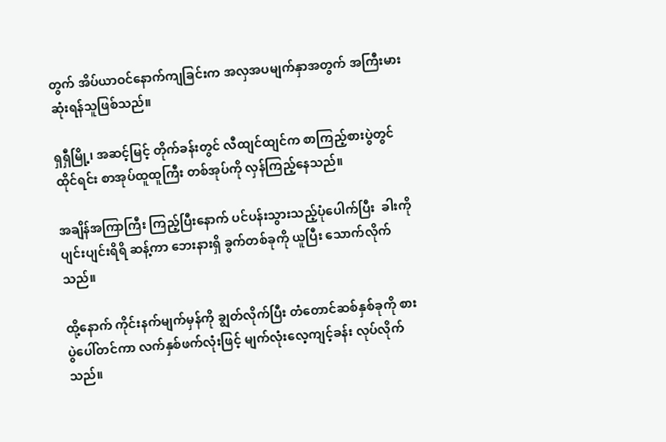တွက် အိပ်ယာဝင်နောက်ကျခြင်းက အလှအပမျက်နှာအတွက် အကြီးမားဆုံးရန်သူဖြစ်သည်။

ရှရှီမြို့၊ အဆင့်မြင့် တိုက်ခန်းတွင် လီထျင်ထျင်က စာကြည့်စားပွဲတွင်ထိုင်ရင်း စာအုပ်ထူထူကြီး တစ်အုပ်ကို လှန်ကြည့်နေသည်။

အချိန်အကြာကြီး ကြည့်ပြီးနောက် ပင်ပန်းသွားသည့်ပုံပေါက်ပြီး  ခါးကိုပျင်းပျင်းရိရိ ဆန့်ကာ ဘေးနားရှိ ခွက်တစ်ခုကို ယူပြီး သောက်လိုက်သည်။

ထို့နောက် ကိုင်းနက်မျက်မှန်ကို ချွတ်လိုက်ပြီး တံတောင်ဆစ်နှစ်ခုကို စားပွဲပေါ်တင်ကာ လက်နှစ်ဖက်လုံးဖြင့် မျက်လုံးလေ့ကျင့်ခန်း လုပ်လိုက်သည်။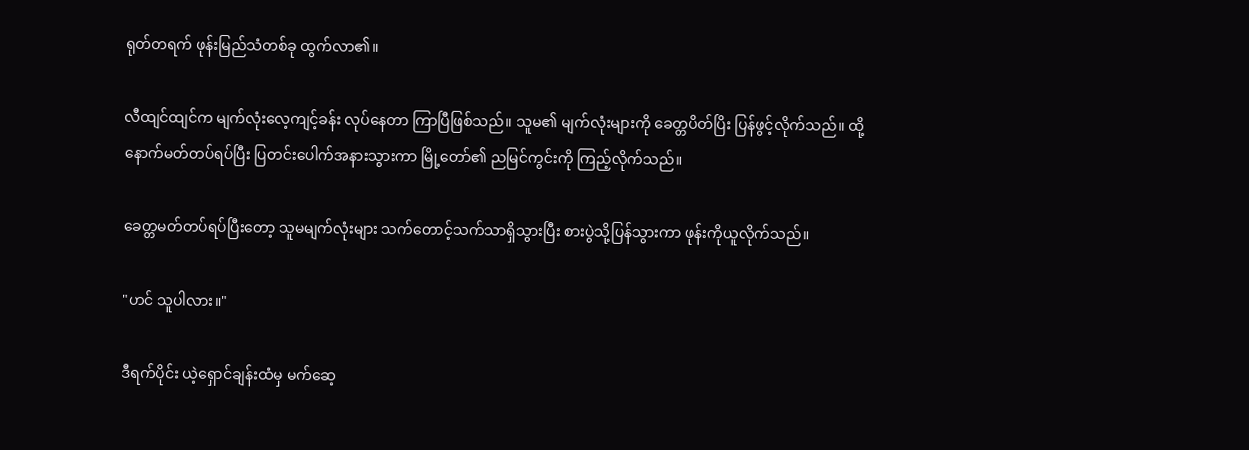ရုတ်တရက် ဖုန်းမြည်သံတစ်ခု ထွက်လာ၏။

လီထျင်ထျင်က မျက်လုံးလေ့ကျင့်ခန်း လုပ်နေတာ ကြာပြီဖြစ်သည်။ သူမ၏ မျက်လုံးများကို ခေတ္တပိတ်ပြိး ပြန်ဖွင့်လိုက်သည်။ ထို့နောက်မတ်တပ်ရပ်ပြီး ပြတင်းပေါက်အနားသွားကာ မြို့တော်၏ ညမြင်ကွင်းကို ကြည့်လိုက်သည်။

ခေတ္တမတ်တပ်ရပ်ပြီးတော့ သူမမျက်လုံးများ သက်တောင့်သက်သာရှိသွားပြီး စားပွဲသို့ပြန်သွားကာ ဖုန်းကိုယူလိုက်သည်။

"ဟင် သူပါလား။"

ဒီရက်ပိုင်း ယဲ့ရှောင်ချန်းထံမှ မက်ဆေ့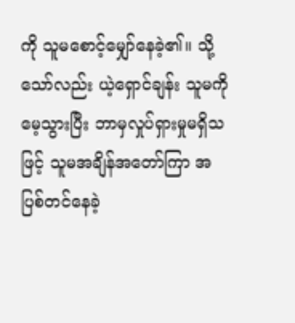ကို သူမစောင့်မျှော်နေခဲ့၏။ သို့သော်လည်း ယဲ့ရှောင်ချန်း သူမကိုမေ့သွားပြီး ဘာမှလှုပ်ရှားမှုမရှိသဖြင့် သူမအချိန်အတော်ကြာ အပြစ်တင်နေခဲ့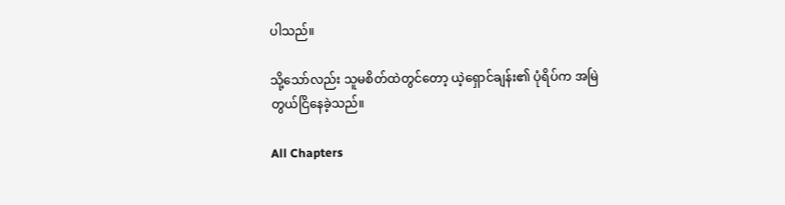ပါသည်။

သို့သော်လည်း သူမစိတ်ထဲတွင်တော့ ယဲ့ရှောင်ချန်း၏ ပုံရိပ်က အမြဲတွယ်ငြိနေခဲ့သည်။

All Chapters